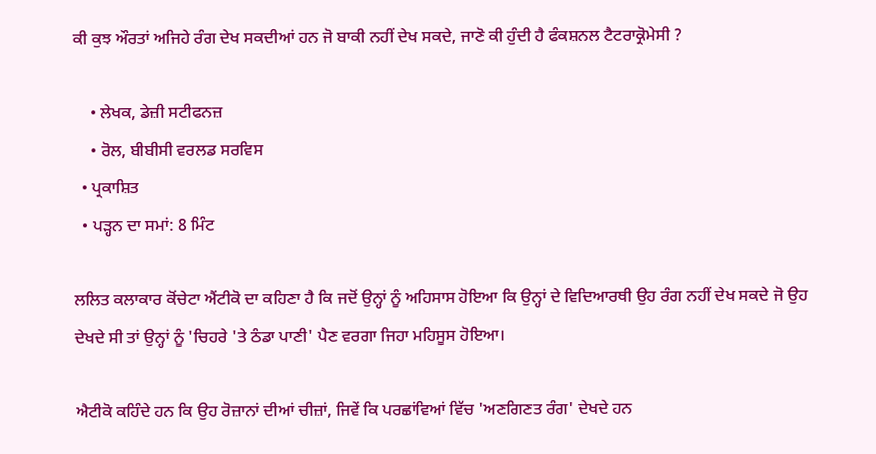ਕੀ ਕੁਝ ਔਰਤਾਂ ਅਜਿਹੇ ਰੰਗ ਦੇਖ ਸਕਦੀਆਂ ਹਨ ਜੋ ਬਾਕੀ ਨਹੀਂ ਦੇਖ ਸਕਦੇ, ਜਾਣੋ ਕੀ ਹੁੰਦੀ ਹੈ ਫੰਕਸ਼ਨਲ ਟੈਟਰਾਕ੍ਰੋਮੇਸੀ ?

    • ਲੇਖਕ, ਡੇਜ਼ੀ ਸਟੀਫਨਜ਼
    • ਰੋਲ, ਬੀਬੀਸੀ ਵਰਲਡ ਸਰਵਿਸ
  • ਪ੍ਰਕਾਸ਼ਿਤ
  • ਪੜ੍ਹਨ ਦਾ ਸਮਾਂ: 8 ਮਿੰਟ

ਲਲਿਤ ਕਲਾਕਾਰ ਕੋਂਚੇਟਾ ਐਂਟੀਕੋ ਦਾ ਕਹਿਣਾ ਹੈ ਕਿ ਜਦੋਂ ਉਨ੍ਹਾਂ ਨੂੰ ਅਹਿਸਾਸ ਹੋਇਆ ਕਿ ਉਨ੍ਹਾਂ ਦੇ ਵਿਦਿਆਰਥੀ ਉਹ ਰੰਗ ਨਹੀਂ ਦੇਖ ਸਕਦੇ ਜੋ ਉਹ ਦੇਖਦੇ ਸੀ ਤਾਂ ਉਨ੍ਹਾਂ ਨੂੰ 'ਚਿਹਰੇ 'ਤੇ ਠੰਡਾ ਪਾਣੀ' ਪੈਣ ਵਰਗਾ ਜਿਹਾ ਮਹਿਸੂਸ ਹੋਇਆ।

ਐਟੀਕੋ ਕਹਿੰਦੇ ਹਨ ਕਿ ਉਹ ਰੋਜ਼ਾਨਾਂ ਦੀਆਂ ਚੀਜ਼ਾਂ, ਜਿਵੇਂ ਕਿ ਪਰਛਾਂਵਿਆਂ ਵਿੱਚ 'ਅਣਗਿਣਤ ਰੰਗ' ਦੇਖਦੇ ਹਨ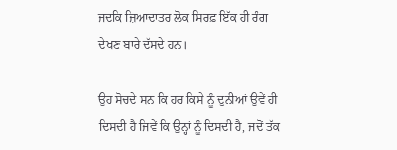ਜਦਕਿ ਜ਼ਿਆਦਾਤਰ ਲੋਕ ਸਿਰਫ਼ ਇੱਕ ਹੀ ਰੰਗ ਦੇਖਣ ਬਾਰੇ ਦੱਸਦੇ ਹਨ।

ਉਹ ਸੋਚਦੇ ਸਨ ਕਿ ਹਰ ਕਿਸੇ ਨੂੰ ਦੁਨੀਆਂ ਉਵੇਂ ਹੀ ਦਿਸਦੀ ਹੈ ਜਿਵੇਂ ਕਿ ਉਨ੍ਹਾਂ ਨੂੰ ਦਿਸਦੀ ਹੈ, ਜਦੋਂ ਤੱਕ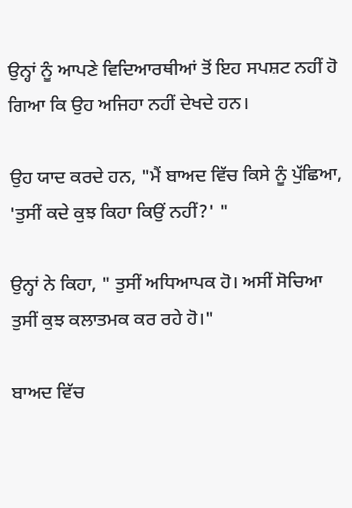ਉਨ੍ਹਾਂ ਨੂੰ ਆਪਣੇ ਵਿਦਿਆਰਥੀਆਂ ਤੋਂ ਇਹ ਸਪਸ਼ਟ ਨਹੀਂ ਹੋ ਗਿਆ ਕਿ ਉਹ ਅਜਿਹਾ ਨਹੀਂ ਦੇਖਦੇ ਹਨ।

ਉਹ ਯਾਦ ਕਰਦੇ ਹਨ, "ਮੈਂ ਬਾਅਦ ਵਿੱਚ ਕਿਸੇ ਨੂੰ ਪੁੱਛਿਆ, 'ਤੁਸੀਂ ਕਦੇ ਕੁਝ ਕਿਹਾ ਕਿਉਂ ਨਹੀਂ?' "

ਉਨ੍ਹਾਂ ਨੇ ਕਿਹਾ, " ਤੁਸੀਂ ਅਧਿਆਪਕ ਹੋ। ਅਸੀਂ ਸੋਚਿਆ ਤੁਸੀਂ ਕੁਝ ਕਲਾਤਮਕ ਕਰ ਰਹੇ ਹੋ।"

ਬਾਅਦ ਵਿੱਚ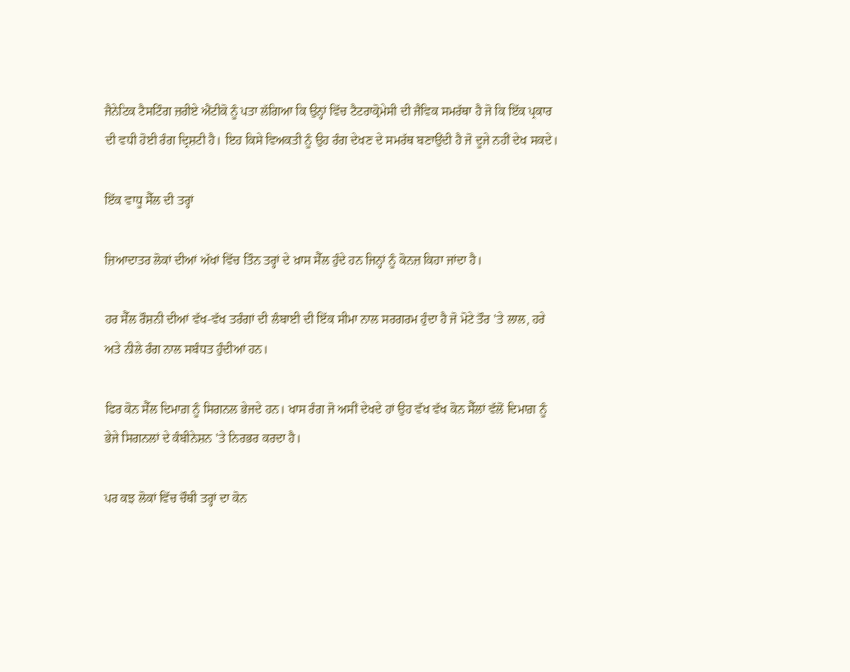ਜੈਨੇਟਿਕ ਟੈਸਟਿੰਗ ਜ਼ਰੀਏ ਐਂਟੀਕੋ ਨੂੰ ਪਤਾ ਲੱਗਿਆ ਕਿ ਉਨ੍ਹਾਂ ਵਿੱਚ ਟੈਟਰਾਕ੍ਰੋਮੇਸੀ ਦੀ ਜੈਵਿਕ ਸਮਰੱਥਾ ਹੈ ਜੋ ਕਿ ਇੱਕ ਪ੍ਰਕਾਰ ਦੀ ਵਧੀ ਹੋਈ ਰੰਗ ਦ੍ਰਿਸ਼ਟੀ ਹੈ। ਇਹ ਕਿਸੇ ਵਿਅਕਤੀ ਨੂੰ ਉਹ ਰੰਗ ਦੇਖਣ ਦੇ ਸਮਰੱਥ ਬਣਾਉਂਦੀ ਹੈ ਜੋ ਦੂਜੇ ਨਹੀਂ ਦੇਖ ਸਕਦੇ।

ਇੱਕ ਵਾਧੂ ਸੈੱਲ ਦੀ ਤਰ੍ਹਾਂ

ਜ਼ਿਆਦਾਤਰ ਲੋਕਾਂ ਦੀਆਂ ਅੱਖਾਂ ਵਿੱਚ ਤਿੰਨ ਤਰ੍ਹਾਂ ਦੇ ਖ਼ਾਸ ਸੈੱਲ ਹੁੰਦੇ ਹਨ ਜਿਨ੍ਹਾਂ ਨੂੰ ਕੋਨਜ਼ ਕਿਹਾ ਜਾਂਦਾ ਹੈ।

ਹਰ ਸੈੱਲ ਰੌਸ਼ਨੀ ਦੀਆਂ ਵੱਖ-ਵੱਖ ਤਰੰਗਾਂ ਦੀ ਲੰਬਾਈ ਦੀ ਇੱਕ ਸੀਮਾ ਨਾਲ ਸਰਗਰਮ ਹੁੰਦਾ ਹੈ ਜੋ ਮੋਟੇ ਤੌਰ 'ਤੇ ਲਾਲ, ਹਰੇ ਅਤੇ ਨੀਲੇ ਰੰਗ ਨਾਲ ਸਬੰਧਤ ਹੁੰਦੀਆਂ ਹਨ।

ਫਿਰ ਕੋਨ ਸੈੱਲ ਦਿਮਾਗ਼ ਨੂੰ ਸਿਗਨਲ ਭੇਜਦੇ ਹਨ। ਖਾਸ ਰੰਗ ਜੋ ਅਸੀਂ ਦੇਖਦੇ ਹਾਂ ਉਹ ਵੱਖ ਵੱਖ ਕੋਨ ਸੈੱਲਾਂ ਵੱਲੋਂ ਦਿਮਾਗ਼ ਨੂੰ ਭੇਜੇ ਸਿਗਨਲਾਂ ਦੇ ਕੰਬੀਨੇਸ਼ਨ 'ਤੇ ਨਿਰਭਰ ਕਰਦਾ ਹੈ।

ਪਰ ਕਝ ਲੋਕਾਂ ਵਿੱਚ ਚੌਥੀ ਤਰ੍ਹਾਂ ਦਾ ਕੋਨ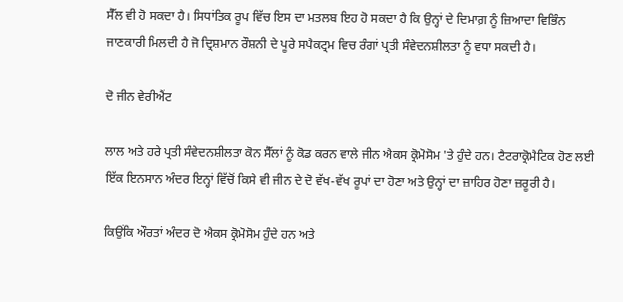ਸੈੱਲ ਵੀ ਹੋ ਸਕਦਾ ਹੈ। ਸਿਧਾਂਤਿਕ ਰੂਪ ਵਿੱਚ ਇਸ ਦਾ ਮਤਲਬ ਇਹ ਹੋ ਸਕਦਾ ਹੈ ਕਿ ਉਨ੍ਹਾਂ ਦੇ ਦਿਮਾਗ਼ ਨੂੰ ਜ਼ਿਆਦਾ ਵਿਭਿੰਨ ਜਾਣਕਾਰੀ ਮਿਲਦੀ ਹੈ ਜੋ ਦ੍ਰਿਸ਼ਮਾਨ ਰੌਸ਼ਨੀ ਦੇ ਪੂਰੇ ਸਪੈਕਟ੍ਰਮ ਵਿਚ ਰੰਗਾਂ ਪ੍ਰਤੀ ਸੰਵੇਦਨਸ਼ੀਲਤਾ ਨੂੰ ਵਧਾ ਸਕਦੀ ਹੈ।

ਦੋ ਜੀਨ ਵੇਰੀਐਂਟ

ਲਾਲ ਅਤੇ ਹਰੇ ਪ੍ਰਤੀ ਸੰਵੇਦਨਸ਼ੀਲਤਾ ਕੋਨ ਸੈੱਲਾਂ ਨੂੰ ਕੋਡ ਕਰਨ ਵਾਲੇ ਜੀਨ ਐਕਸ ਕ੍ਰੋਮੋਸੋਮ 'ਤੇ ਹੁੰਦੇ ਹਨ। ਟੈਟਰਾਕ੍ਰੋਮੈਟਿਕ ਹੋਣ ਲਈ ਇੱਕ ਇਨਸਾਨ ਅੰਦਰ ਇਨ੍ਹਾਂ ਵਿੱਚੋਂ ਕਿਸੇ ਵੀ ਜੀਨ ਦੇ ਦੋ ਵੱਖ-ਵੱਖ ਰੂਪਾਂ ਦਾ ਹੋਣਾ ਅਤੇ ਉਨ੍ਹਾਂ ਦਾ ਜ਼ਾਹਿਰ ਹੋਣਾ ਜ਼ਰੂਰੀ ਹੈ।

ਕਿਉਂਕਿ ਔਰਤਾਂ ਅੰਦਰ ਦੋ ਐਕਸ ਕ੍ਰੋਮੋਸੋਮ ਹੁੰਦੇ ਹਨ ਅਤੇ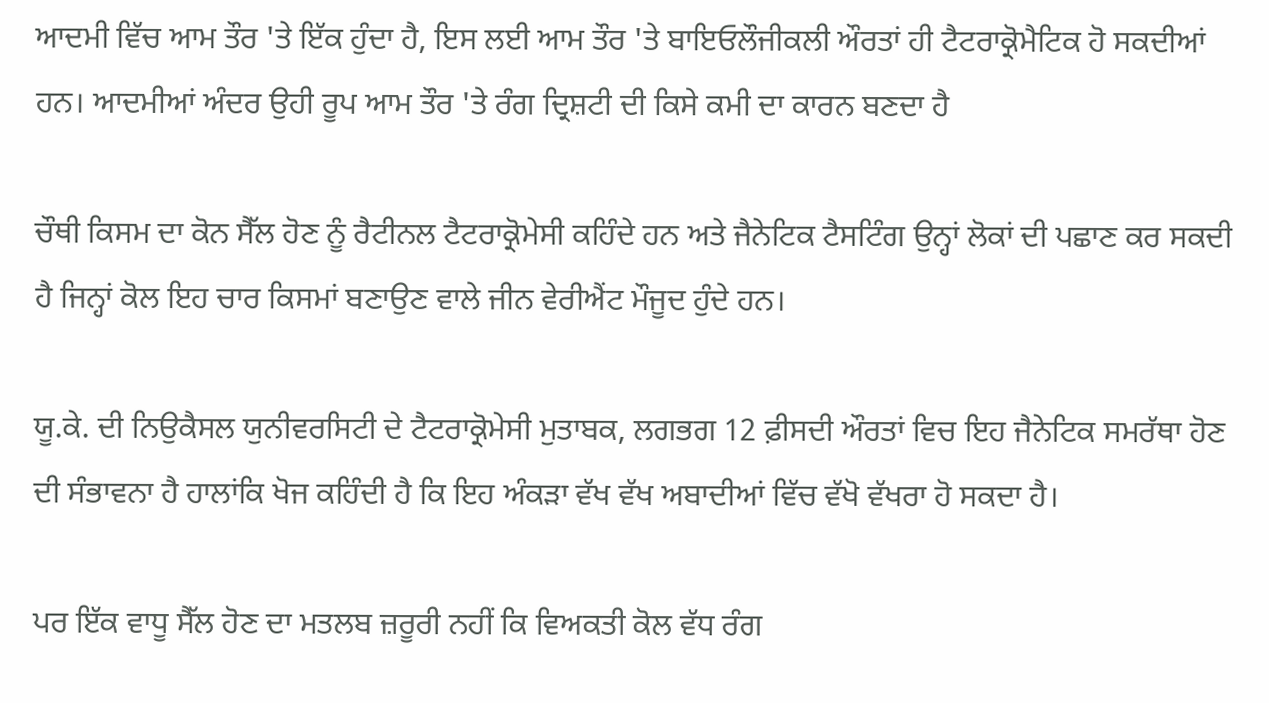ਆਦਮੀ ਵਿੱਚ ਆਮ ਤੌਰ 'ਤੇ ਇੱਕ ਹੁੰਦਾ ਹੈ, ਇਸ ਲਈ ਆਮ ਤੌਰ 'ਤੇ ਬਾਇਓਲੌਜੀਕਲੀ ਔਰਤਾਂ ਹੀ ਟੈਟਰਾਕ੍ਰੋਮੈਟਿਕ ਹੋ ਸਕਦੀਆਂ ਹਨ। ਆਦਮੀਆਂ ਅੰਦਰ ਉਹੀ ਰੂਪ ਆਮ ਤੌਰ 'ਤੇ ਰੰਗ ਦ੍ਰਿਸ਼ਟੀ ਦੀ ਕਿਸੇ ਕਮੀ ਦਾ ਕਾਰਨ ਬਣਦਾ ਹੈ

ਚੌਥੀ ਕਿਸਮ ਦਾ ਕੋਨ ਸੈੱਲ ਹੋਣ ਨੂੰ ਰੈਟੀਨਲ ਟੈਟਰਾਕ੍ਰੋਮੇਸੀ ਕਹਿੰਦੇ ਹਨ ਅਤੇ ਜੈਨੇਟਿਕ ਟੈਸਟਿੰਗ ਉਨ੍ਹਾਂ ਲੋਕਾਂ ਦੀ ਪਛਾਣ ਕਰ ਸਕਦੀ ਹੈ ਜਿਨ੍ਹਾਂ ਕੋਲ ਇਹ ਚਾਰ ਕਿਸਮਾਂ ਬਣਾਉਣ ਵਾਲੇ ਜੀਨ ਵੇਰੀਐਂਟ ਮੌਜੂਦ ਹੁੰਦੇ ਹਨ।

ਯੂ.ਕੇ. ਦੀ ਨਿਉਕੈਸਲ ਯੁਨੀਵਰਸਿਟੀ ਦੇ ਟੈਟਰਾਕ੍ਰੋਮੇਸੀ ਮੁਤਾਬਕ, ਲਗਭਗ 12 ਫ਼ੀਸਦੀ ਔਰਤਾਂ ਵਿਚ ਇਹ ਜੈਨੇਟਿਕ ਸਮਰੱਥਾ ਹੋਣ ਦੀ ਸੰਭਾਵਨਾ ਹੈ ਹਾਲਾਂਕਿ ਖੋਜ ਕਹਿੰਦੀ ਹੈ ਕਿ ਇਹ ਅੰਕੜਾ ਵੱਖ ਵੱਖ ਅਬਾਦੀਆਂ ਵਿੱਚ ਵੱਖੋ ਵੱਖਰਾ ਹੋ ਸਕਦਾ ਹੈ।

ਪਰ ਇੱਕ ਵਾਧੂ ਸੈੱਲ ਹੋਣ ਦਾ ਮਤਲਬ ਜ਼ਰੂਰੀ ਨਹੀਂ ਕਿ ਵਿਅਕਤੀ ਕੋਲ ਵੱਧ ਰੰਗ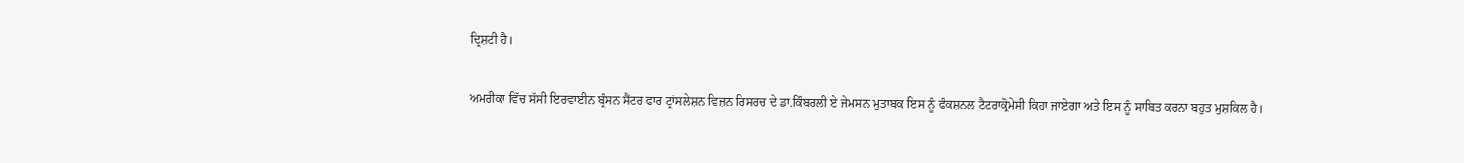ਦ੍ਰਿਸ਼ਟੀ ਹੈ।

ਅਮਰੀਕਾ ਵਿੱਚ ਸੱਸੀ ਇਰਵਾਈਨ ਬ੍ਰੰਸਨ ਸੈਂਟਰ ਫਾਰ ਟ੍ਰਾਂਸਲੇਸ਼ਨ ਵਿਜ਼ਨ ਰਿਸਰਚ ਦੇ ਡਾ.ਕਿੰਬਰਲੀ ਏ ਜੇਮਸਨ ਮੁਤਾਬਕ ਇਸ ਨੂੰ ਫੰਕਸ਼ਨਲ ਟੈਟਰਾਕ੍ਰੋਮੇਸੀ ਕਿਹਾ ਜਾਏਗਾ ਅਤੇ ਇਸ ਨੂੰ ਸਾਬਿਤ ਕਰਨਾ ਬਹੁਤ ਮੁਸ਼ਕਿਲ ਹੈ।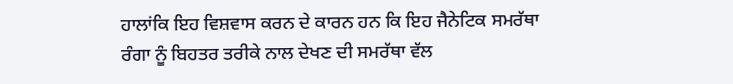ਹਾਲਾਂਕਿ ਇਹ ਵਿਸ਼ਵਾਸ ਕਰਨ ਦੇ ਕਾਰਨ ਹਨ ਕਿ ਇਹ ਜੈਨੇਟਿਕ ਸਮਰੱਥਾ ਰੰਗਾ ਨੂੰ ਬਿਹਤਰ ਤਰੀਕੇ ਨਾਲ ਦੇਖਣ ਦੀ ਸਮਰੱਥਾ ਵੱਲ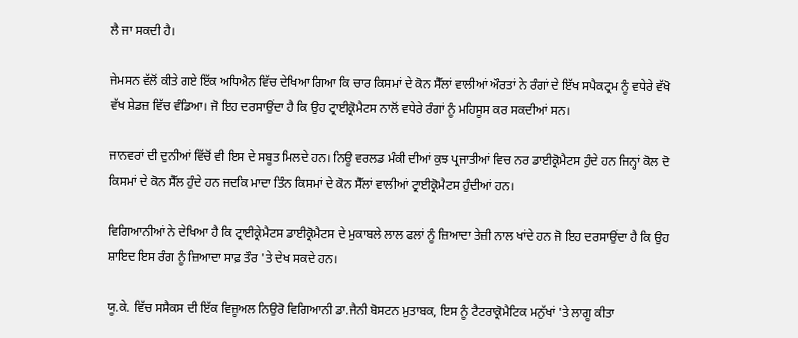ਲੈ ਜਾ ਸਕਦੀ ਹੈ।

ਜੇਮਸਨ ਵੱਲੋਂ ਕੀਤੇ ਗਏ ਇੱਕ ਅਧਿਐਨ ਵਿੱਚ ਦੇਖਿਆ ਗਿਆ ਕਿ ਚਾਰ ਕਿਸਮਾਂ ਦੇ ਕੋਨ ਸੈੱਲਾਂ ਵਾਲੀਆਂ ਔਰਤਾਂ ਨੇ ਰੰਗਾਂ ਦੇ ਇੱਖ ਸਪੈਕਟ੍ਰਮ ਨੂੰ ਵਧੇਰੇ ਵੱਖੋ ਵੱਖ ਸ਼ੇਡਜ਼ ਵਿੱਚ ਵੰਡਿਆ। ਜੋ ਇਹ ਦਰਸਾਉਂਦਾ ਹੈ ਕਿ ਉਹ ਟ੍ਰਾਈਕ੍ਰੋਮੈਟਸ ਨਾਲੋਂ ਵਧੇਰੇ ਰੰਗਾਂ ਨੂੰ ਮਹਿਸੂਸ ਕਰ ਸਕਦੀਆਂ ਸਨ।

ਜਾਨਵਰਾਂ ਦੀ ਦੁਨੀਆਂ ਵਿੱਚੋਂ ਵੀ ਇਸ ਦੇ ਸਬੂਤ ਮਿਲਦੇ ਹਨ। ਨਿਊ ਵਰਲਡ ਮੰਕੀ ਦੀਆਂ ਕੁਝ ਪ੍ਰਜਾਤੀਆਂ ਵਿਚ ਨਰ ਡਾਈਕ੍ਰੋਮੈਟਸ ਹੁੰਦੇ ਹਨ ਜਿਨ੍ਹਾਂ ਕੋਲ ਦੋ ਕਿਸਮਾਂ ਦੇ ਕੋਨ ਸੈੱਲ ਹੁੰਦੇ ਹਨ ਜਦਕਿ ਮਾਦਾ ਤਿੰਨ ਕਿਸਮਾਂ ਦੇ ਕੋਨ ਸੈੱਲਾਂ ਵਾਲੀਆਂ ਟ੍ਰਾਈਕ੍ਰੋਮੈਟਸ ਹੁੰਦੀਆਂ ਹਨ।

ਵਿਗਿਆਨੀਆਂ ਨੇ ਦੇਖਿਆ ਹੈ ਕਿ ਟ੍ਰਾਈਕ੍ਰੇਮੈਟਸ ਡਾਈਕ੍ਰੋਮੈਟਸ ਦੇ ਮੁਕਾਬਲੇ ਲਾਲ ਫਲਾਂ ਨੂੰ ਜ਼ਿਆਦਾ ਤੇਜ਼ੀ ਨਾਲ ਖਾਂਦੇ ਹਨ ਜੋ ਇਹ ਦਰਸਾਉਂਦਾ ਹੈ ਕਿ ਉਹ ਸ਼ਾਇਦ ਇਸ ਰੰਗ ਨੂੰ ਜ਼ਿਆਦਾ ਸਾਫ਼ ਤੌਰ 'ਤੇ ਦੇਖ ਸਕਦੇ ਹਨ।

ਯੂ.ਕੇ. ਵਿੱਚ ਸਸੈਕਸ ਦੀ ਇੱਕ ਵਿਜ਼ੂਅਲ ਨਿਉਰੋ ਵਿਗਿਆਨੀ ਡਾ.ਜੈਨੀ ਬੋਸਟਨ ਮੁਤਾਬਕ, ਇਸ ਨੂੰ ਟੈਟਰਾਕ੍ਰੋਮੈਟਿਕ ਮਨੁੱਖਾਂ 'ਤੇ ਲਾਗੂ ਕੀਤਾ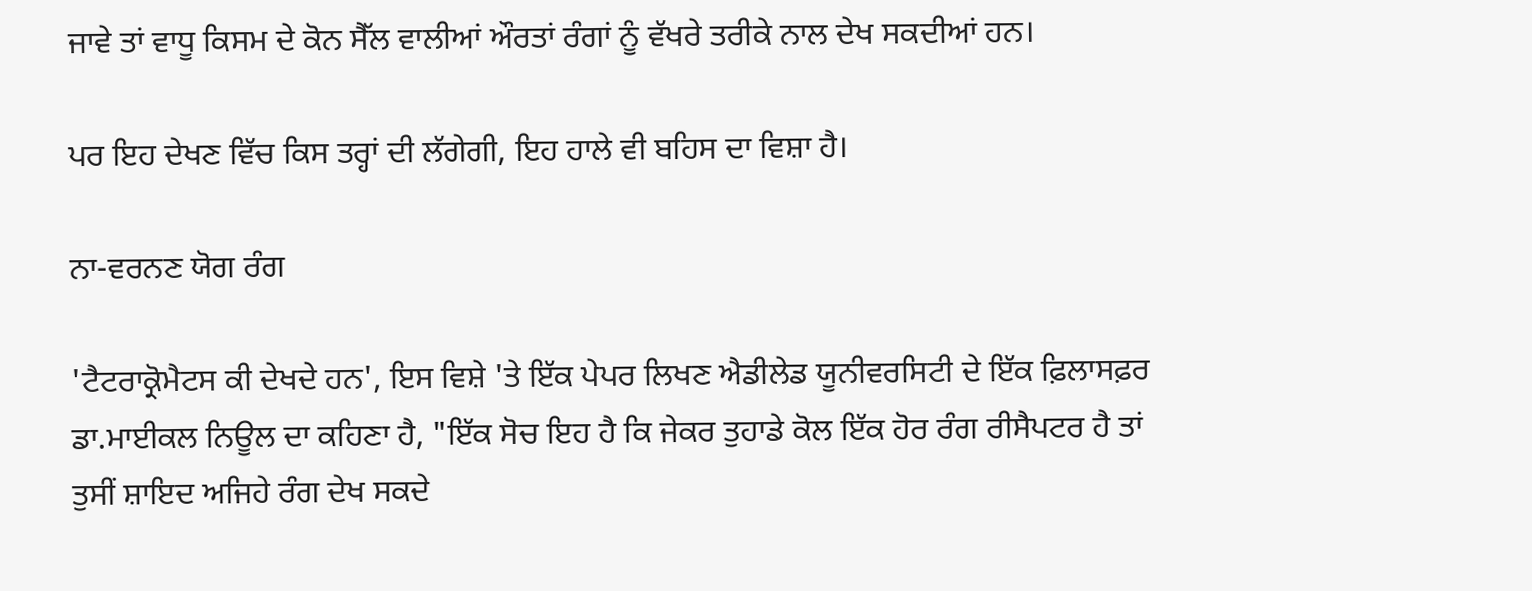ਜਾਵੇ ਤਾਂ ਵਾਧੂ ਕਿਸਮ ਦੇ ਕੋਨ ਸੈੱਲ ਵਾਲੀਆਂ ਔਰਤਾਂ ਰੰਗਾਂ ਨੂੰ ਵੱਖਰੇ ਤਰੀਕੇ ਨਾਲ ਦੇਖ ਸਕਦੀਆਂ ਹਨ।

ਪਰ ਇਹ ਦੇਖਣ ਵਿੱਚ ਕਿਸ ਤਰ੍ਹਾਂ ਦੀ ਲੱਗੇਗੀ, ਇਹ ਹਾਲੇ ਵੀ ਬਹਿਸ ਦਾ ਵਿਸ਼ਾ ਹੈ।

ਨਾ-ਵਰਨਣ ਯੋਗ ਰੰਗ

'ਟੈਟਰਾਕ੍ਰੋਮੈਟਸ ਕੀ ਦੇਖਦੇ ਹਨ', ਇਸ ਵਿਸ਼ੇ 'ਤੇ ਇੱਕ ਪੇਪਰ ਲਿਖਣ ਐਡੀਲੇਡ ਯੂਨੀਵਰਸਿਟੀ ਦੇ ਇੱਕ ਫ਼ਿਲਾਸਫ਼ਰ ਡਾ.ਮਾਈਕਲ ਨਿਊਲ ਦਾ ਕਹਿਣਾ ਹੈ, "ਇੱਕ ਸੋਚ ਇਹ ਹੈ ਕਿ ਜੇਕਰ ਤੁਹਾਡੇ ਕੋਲ ਇੱਕ ਹੋਰ ਰੰਗ ਰੀਸੈਪਟਰ ਹੈ ਤਾਂ ਤੁਸੀਂ ਸ਼ਾਇਦ ਅਜਿਹੇ ਰੰਗ ਦੇਖ ਸਕਦੇ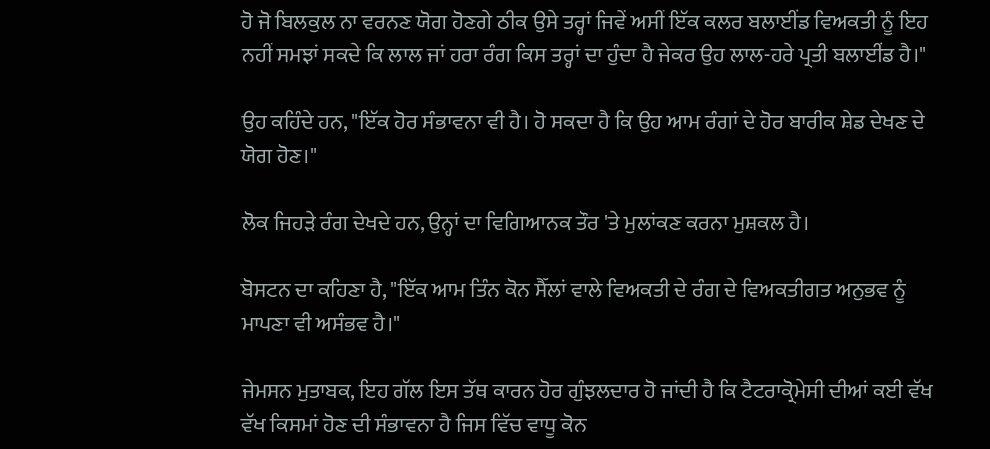ਹੋ ਜੋ ਬਿਲਕੁਲ ਨਾ ਵਰਨਣ ਯੋਗ ਹੋਣਗੇ ਠੀਕ ਉਸੇ ਤਰ੍ਹਾਂ ਜਿਵੇਂ ਅਸੀਂ ਇੱਕ ਕਲਰ ਬਲਾਈਂਡ ਵਿਅਕਤੀ ਨੂੰ ਇਹ ਨਹੀਂ ਸਮਝਾਂ ਸਕਦੇ ਕਿ ਲਾਲ ਜਾਂ ਹਰਾ ਰੰਗ ਕਿਸ ਤਰ੍ਹਾਂ ਦਾ ਹੁੰਦਾ ਹੈ ਜੇਕਰ ਉਹ ਲਾਲ-ਹਰੇ ਪ੍ਰਤੀ ਬਲਾਈਂਡ ਹੈ।"

ਉਹ ਕਹਿੰਦੇ ਹਨ, "ਇੱਕ ਹੋਰ ਸੰਭਾਵਨਾ ਵੀ ਹੈ। ਹੋ ਸਕਦਾ ਹੈ ਕਿ ਉਹ ਆਮ ਰੰਗਾਂ ਦੇ ਹੋਰ ਬਾਰੀਕ ਸ਼ੇਡ ਦੇਖਣ ਦੇ ਯੋਗ ਹੋਣ।"

ਲੋਕ ਜਿਹੜੇ ਰੰਗ ਦੇਖਦੇ ਹਨ, ਉਨ੍ਹਾਂ ਦਾ ਵਿਗਿਆਨਕ ਤੌਰ 'ਤੇ ਮੁਲਾਂਕਣ ਕਰਨਾ ਮੁਸ਼ਕਲ ਹੈ।

ਬੋਸਟਨ ਦਾ ਕਹਿਣਾ ਹੈ, "ਇੱਕ ਆਮ ਤਿੰਨ ਕੋਨ ਸੈੱਲਾਂ ਵਾਲੇ ਵਿਅਕਤੀ ਦੇ ਰੰਗ ਦੇ ਵਿਅਕਤੀਗਤ ਅਨੁਭਵ ਨੂੰ ਮਾਪਣਾ ਵੀ ਅਸੰਭਵ ਹੈ।"

ਜੇਮਸਨ ਮੁਤਾਬਕ, ਇਹ ਗੱਲ ਇਸ ਤੱਥ ਕਾਰਨ ਹੋਰ ਗੁੰਝਲਦਾਰ ਹੋ ਜਾਂਦੀ ਹੈ ਕਿ ਟੈਟਰਾਕ੍ਰੋਮੇਸੀ ਦੀਆਂ ਕਈ ਵੱਖ ਵੱਖ ਕਿਸਮਾਂ ਹੋਣ ਦੀ ਸੰਭਾਵਨਾ ਹੈ ਜਿਸ ਵਿੱਚ ਵਾਧੂ ਕੋਨ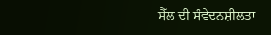ਸੈੱਲ ਦੀ ਸੰਵੇਦਨਸ਼ੀਲਤਾ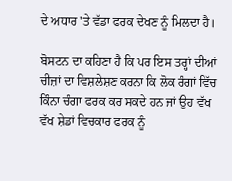ਦੇ ਅਧਾਰ 'ਤੇ ਵੱਡਾ ਫਰਕ ਦੇਖਣ ਨੂੰ ਮਿਲਦਾ ਹੈ।

ਬੋਸਟਨ ਦਾ ਕਹਿਣਾ ਹੈ ਕਿ ਪਰ ਇਸ ਤਰ੍ਹਾਂ ਦੀਆਂ ਚੀਜ਼ਾਂ ਦਾ ਵਿਸ਼ਲੇਸ਼ਣ ਕਰਨਾ ਕਿ ਲੋਕ ਰੰਗਾਂ ਵਿੱਚ ਕਿੰਨਾ ਚੰਗਾ ਫਰਕ ਕਰ ਸਕਦੇ ਹਨ ਜਾਂ ਉਹ ਵੱਖ ਵੱਖ ਸ਼ੇਡਾਂ ਵਿਚਕਾਰ ਫਰਕ ਨੂੰ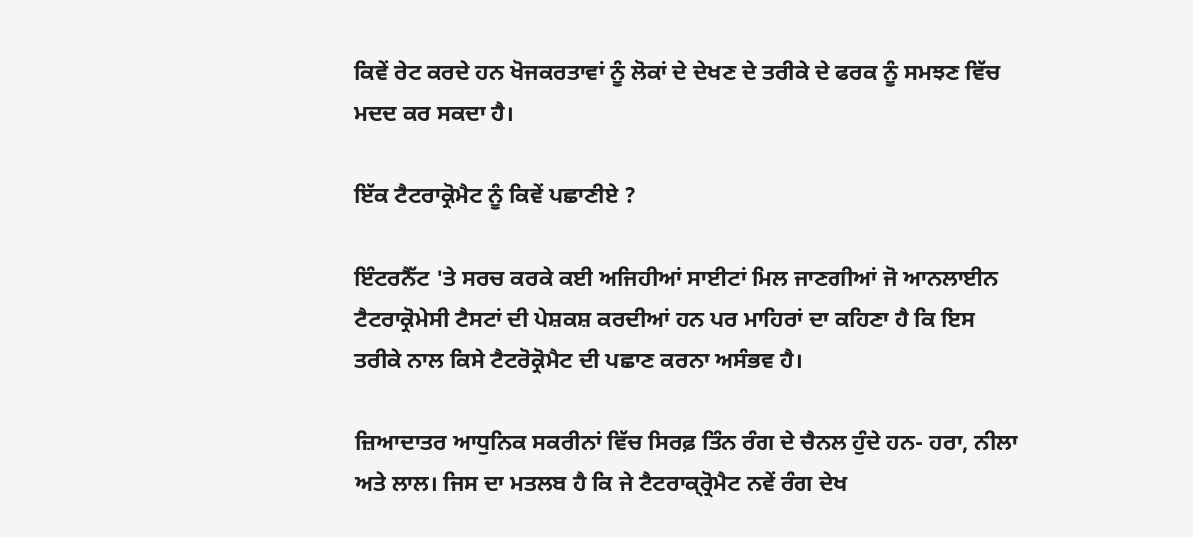ਕਿਵੇਂ ਰੇਟ ਕਰਦੇ ਹਨ ਖੋਜਕਰਤਾਵਾਂ ਨੂੰ ਲੋਕਾਂ ਦੇ ਦੇਖਣ ਦੇ ਤਰੀਕੇ ਦੇ ਫਰਕ ਨੂੰ ਸਮਝਣ ਵਿੱਚ ਮਦਦ ਕਰ ਸਕਦਾ ਹੈ।

ਇੱਕ ਟੈਟਰਾਕ੍ਰੋਮੈਟ ਨੂੰ ਕਿਵੇਂ ਪਛਾਣੀਏ ?

ਇੰਟਰਨੈੱਟ 'ਤੇ ਸਰਚ ਕਰਕੇ ਕਈ ਅਜਿਹੀਆਂ ਸਾਈਟਾਂ ਮਿਲ ਜਾਣਗੀਆਂ ਜੋ ਆਨਲਾਈਨ ਟੈਟਰਾਕ੍ਰੋਮੇਸੀ ਟੈਸਟਾਂ ਦੀ ਪੇਸ਼ਕਸ਼ ਕਰਦੀਆਂ ਹਨ ਪਰ ਮਾਹਿਰਾਂ ਦਾ ਕਹਿਣਾ ਹੈ ਕਿ ਇਸ ਤਰੀਕੇ ਨਾਲ ਕਿਸੇ ਟੈਟਰੋਕ੍ਰੋਮੈਟ ਦੀ ਪਛਾਣ ਕਰਨਾ ਅਸੰਭਵ ਹੈ।

ਜ਼ਿਆਦਾਤਰ ਆਧੁਨਿਕ ਸਕਰੀਨਾਂ ਵਿੱਚ ਸਿਰਫ਼ ਤਿੰਨ ਰੰਗ ਦੇ ਚੈਨਲ ਹੁੰਦੇ ਹਨ- ਹਰਾ, ਨੀਲਾ ਅਤੇ ਲਾਲ। ਜਿਸ ਦਾ ਮਤਲਬ ਹੈ ਕਿ ਜੇ ਟੈਟਰਾਕ੍ਰ੍ਰੋਮੈਟ ਨਵੇਂ ਰੰਗ ਦੇਖ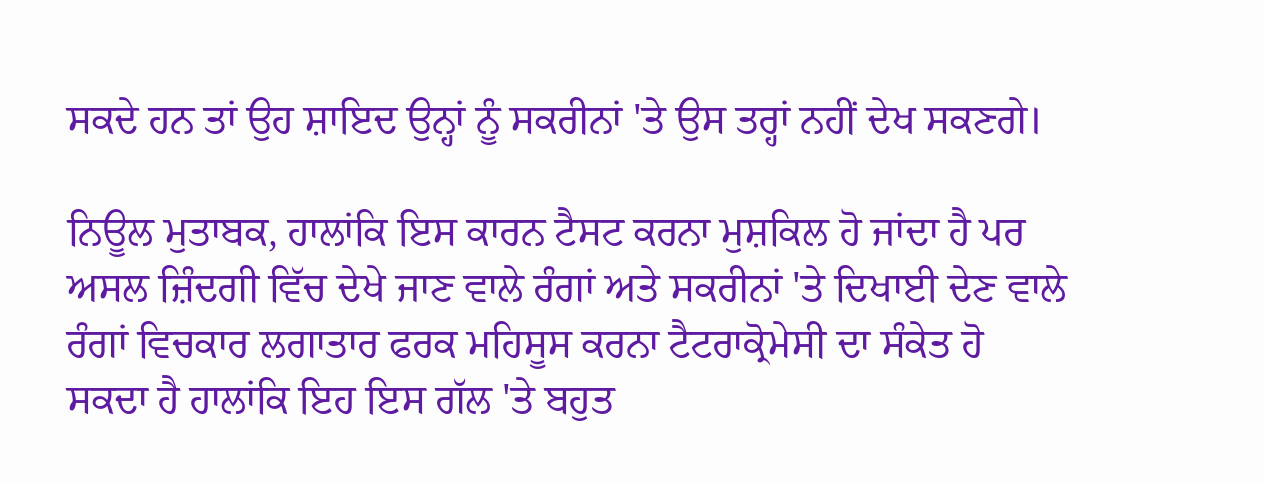ਸਕਦੇ ਹਨ ਤਾਂ ਉਹ ਸ਼ਾਇਦ ਉਨ੍ਹਾਂ ਨੂੰ ਸਕਰੀਨਾਂ 'ਤੇ ਉਸ ਤਰ੍ਹਾਂ ਨਹੀਂ ਦੇਖ ਸਕਣਗੇ।

ਨਿਊਲ ਮੁਤਾਬਕ, ਹਾਲਾਂਕਿ ਇਸ ਕਾਰਨ ਟੈਸਟ ਕਰਨਾ ਮੁਸ਼ਕਿਲ ਹੋ ਜਾਂਦਾ ਹੈ ਪਰ ਅਸਲ ਜ਼ਿੰਦਗੀ ਵਿੱਚ ਦੇਖੇ ਜਾਣ ਵਾਲੇ ਰੰਗਾਂ ਅਤੇ ਸਕਰੀਨਾਂ 'ਤੇ ਦਿਖਾਈ ਦੇਣ ਵਾਲੇ ਰੰਗਾਂ ਵਿਚਕਾਰ ਲਗਾਤਾਰ ਫਰਕ ਮਹਿਸੂਸ ਕਰਨਾ ਟੈਟਰਾਕ੍ਰੋਮੇਸੀ ਦਾ ਸੰਕੇਤ ਹੋ ਸਕਦਾ ਹੈ ਹਾਲਾਂਕਿ ਇਹ ਇਸ ਗੱਲ 'ਤੇ ਬਹੁਤ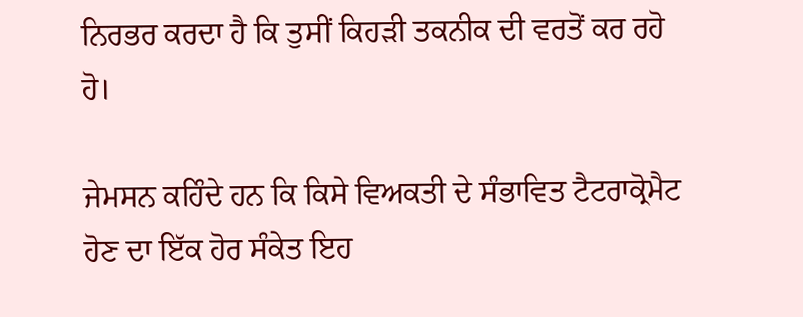ਨਿਰਭਰ ਕਰਦਾ ਹੈ ਕਿ ਤੁਸੀਂ ਕਿਹੜੀ ਤਕਨੀਕ ਦੀ ਵਰਤੋਂ ਕਰ ਰਹੋ ਹੋ।

ਜੇਮਸਨ ਕਹਿੰਦੇ ਹਨ ਕਿ ਕਿਸੇ ਵਿਅਕਤੀ ਦੇ ਸੰਭਾਵਿਤ ਟੈਟਰਾਕ੍ਰੋਮੈਟ ਹੋਣ ਦਾ ਇੱਕ ਹੋਰ ਸੰਕੇਤ ਇਹ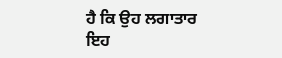ਹੈ ਕਿ ਉਹ ਲਗਾਤਾਰ ਇਹ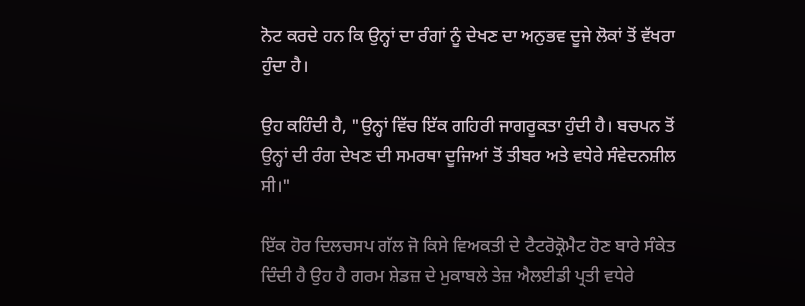ਨੋਟ ਕਰਦੇ ਹਨ ਕਿ ਉਨ੍ਹਾਂ ਦਾ ਰੰਗਾਂ ਨੂੰ ਦੇਖਣ ਦਾ ਅਨੁਭਵ ਦੂਜੇ ਲੋਕਾਂ ਤੋਂ ਵੱਖਰਾ ਹੁੰਦਾ ਹੈ।

ਉਹ ਕਹਿੰਦੀ ਹੈ, "ਉਨ੍ਹਾਂ ਵਿੱਚ ਇੱਕ ਗਹਿਰੀ ਜਾਗਰੂਕਤਾ ਹੁੰਦੀ ਹੈ। ਬਚਪਨ ਤੋਂ ਉਨ੍ਹਾਂ ਦੀ ਰੰਗ ਦੇਖਣ ਦੀ ਸਮਰਥਾ ਦੂਜਿਆਂ ਤੋਂ ਤੀਬਰ ਅਤੇ ਵਧੇਰੇ ਸੰਵੇਦਨਸ਼ੀਲ ਸੀ।"

ਇੱਕ ਹੋਰ ਦਿਲਚਸਪ ਗੱਲ ਜੋ ਕਿਸੇ ਵਿਅਕਤੀ ਦੇ ਟੈਟਰੋਕ੍ਰੋਮੈਟ ਹੋਣ ਬਾਰੇ ਸੰਕੇਤ ਦਿੰਦੀ ਹੈ ਉਹ ਹੈ ਗਰਮ ਸ਼ੇਡਜ਼ ਦੇ ਮੁਕਾਬਲੇ ਤੇਜ਼ ਐਲਈਡੀ ਪ੍ਰਤੀ ਵਧੇਰੇ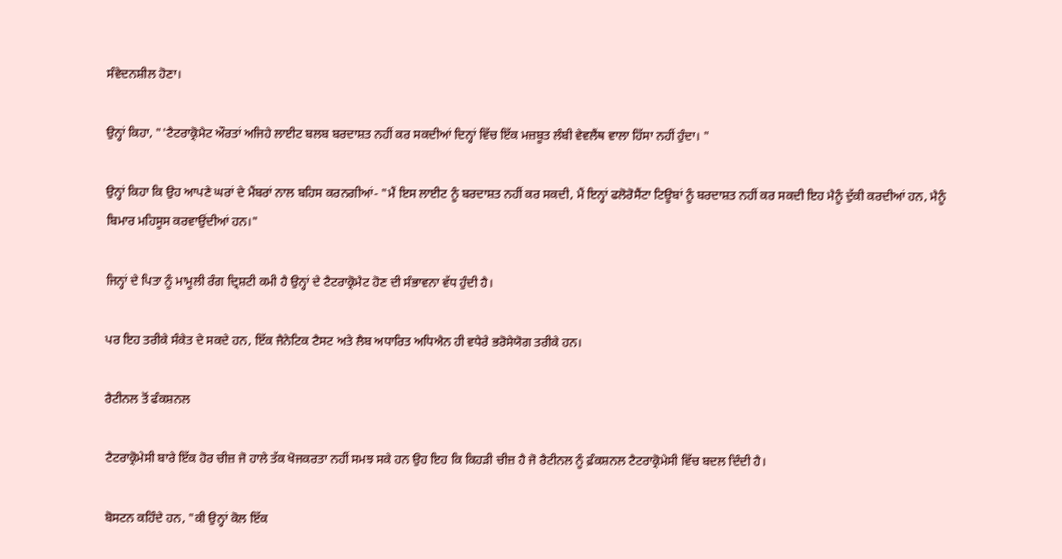ਸੰਵੇਦਨਸ਼ੀਲ ਹੋਣਾ।

ਉਨ੍ਹਾਂ ਕਿਹਾ, "'ਟੈਟਰਾਕ੍ਰੋਮੈਟ ਔਰਤਾਂ ਅਜਿਹੇ ਲਾਈਟ ਬਲਬ ਬਰਦਾਸ਼ਤ ਨਹੀਂ ਕਰ ਸਕਦੀਆਂ ਦਿਨ੍ਹਾਂ ਵਿੱਚ ਇੱਕ ਮਜ਼ਬੂਤ ਲੰਬੀ ਵੇਵਲੈਂਥ ਵਾਲਾ ਹਿੱਸਾ ਨਹੀਂ ਹੁੰਦਾ। "

ਉਨ੍ਹਾਂ ਕਿਹਾ ਕਿ ਉਹ ਆਪਣੇ ਘਰਾਂ ਦੇ ਮੈਂਬਰਾਂ ਨਾਲ ਬਹਿਸ ਕਰਨਗੀਆਂ- "ਮੈਂ ਇਸ ਲਾਈਟ ਨੂੰ ਬਰਦਾਸ਼ਤ ਨਹੀਂ ਕਰ ਸਕਦੀ, ਮੈਂ ਇਨ੍ਹਾਂ ਫਲੋਰੋਸੈਂਟਾ ਟਿਊਬਾਂ ਨੂੰ ਬਰਦਾਸ਼ਤ ਨਹੀਂ ਕਰ ਸਕਦੀ ਇਹ ਮੈਨੂੰ ਦੁੱਕੀ ਕਰਦੀਆਂ ਹਨ, ਮੈਨੂੰ ਬਿਮਾਰ ਮਹਿਸੂਸ ਕਰਵਾਉਂਦੀਆਂ ਹਨ।"

ਜਿਨ੍ਹਾਂ ਦੇ ਪਿਤਾ ਨੂੰ ਮਾਮੂਲੀ ਰੰਗ ਦ੍ਰਿਸ਼ਟੀ ਕਮੀ ਹੈ ਉਨ੍ਹਾਂ ਦੇ ਟੈਟਰਾਕ੍ਰੋਮੈਟ ਹੋਣ ਦੀ ਸੰਭਾਵਨਾ ਵੱਧ ਹੁੰਦੀ ਹੈ।

ਪਰ ਇਹ ਤਰੀਕੇ ਸੰਕੇਤ ਦੇ ਸਕਦੇ ਹਨ, ਇੱਕ ਜੈਨੇਟਿਕ ਟੈਸਟ ਅਤੇ ਲੈਬ ਅਧਾਰਿਤ ਅਧਿਐਨ ਹੀ ਵਧੇਰੇ ਭਰੋਸੇਯੋਗ ਤਰੀਕੇ ਹਨ।

ਰੈਟੀਨਲ ਤੋਂ ਫੰਕਸ਼ਨਲ

ਟੈਟਰਾਕ੍ਰੋਮੇਸੀ ਬਾਰੇ ਇੱਕ ਹੋਰ ਚੀਜ਼ ਜੋ ਹਾਲੇ ਤੱਕ ਖੋਜਕਰਤਾ ਨਹੀਂ ਸਮਝ ਸਕੇ ਹਨ ਉਹ ਇਹ ਕਿ ਕਿਹੜੀ ਚੀਜ਼ ਹੈ ਜੋ ਰੈਟੀਨਲ ਨੂੰ ਫ਼ੰਕਸ਼ਨਲ ਟੈਟਰਾਕ੍ਰੋਮੇਸੀ ਵਿੱਚ ਬਦਲ ਦਿੰਦੀ ਹੈ।

ਬੋਸਟਨ ਕਹਿੰਦੇ ਹਨ, "ਕੀ ਉਨ੍ਹਾਂ ਕੋਲ ਇੱਕ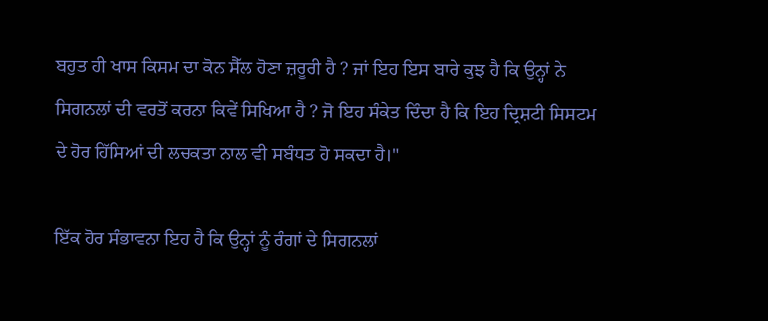ਬਹੁਤ ਹੀ ਖਾਸ ਕਿਸਮ ਦਾ ਕੋਨ ਸੈੱਲ ਹੋਣਾ ਜ਼ਰੂਰੀ ਹੈ ? ਜਾਂ ਇਹ ਇਸ ਬਾਰੇ ਕੁਝ ਹੈ ਕਿ ਉਨ੍ਹਾਂ ਨੇ ਸਿਗਨਲਾਂ ਦੀ ਵਰਤੋਂ ਕਰਨਾ ਕਿਵੇਂ ਸਿਖਿਆ ਹੈ ? ਜੋ ਇਹ ਸੰਕੇਤ ਦਿੰਦਾ ਹੈ ਕਿ ਇਹ ਦ੍ਰਿਸ਼ਟੀ ਸਿਸਟਮ ਦੇ ਹੋਰ ਹਿੱਸਿਆਂ ਦੀ ਲਚਕਤਾ ਨਾਲ ਵੀ ਸਬੰਧਤ ਹੋ ਸਕਦਾ ਹੈ।"

ਇੱਕ ਹੋਰ ਸੰਭਾਵਨਾ ਇਹ ਹੈ ਕਿ ਉਨ੍ਹਾਂ ਨੂੰ ਰੰਗਾਂ ਦੇ ਸਿਗਨਲਾਂ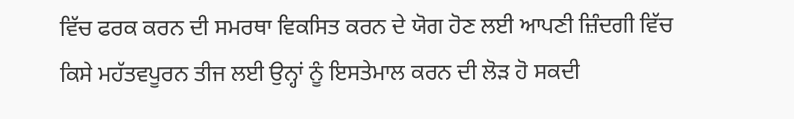ਵਿੱਚ ਫਰਕ ਕਰਨ ਦੀ ਸਮਰਥਾ ਵਿਕਸਿਤ ਕਰਨ ਦੇ ਯੋਗ ਹੋਣ ਲਈ ਆਪਣੀ ਜ਼ਿੰਦਗੀ ਵਿੱਚ ਕਿਸੇ ਮਹੱਤਵਪੂਰਨ ਤੀਜ ਲਈ ਉਨ੍ਹਾਂ ਨੂੰ ਇਸਤੇਮਾਲ ਕਰਨ ਦੀ ਲੋੜ ਹੋ ਸਕਦੀ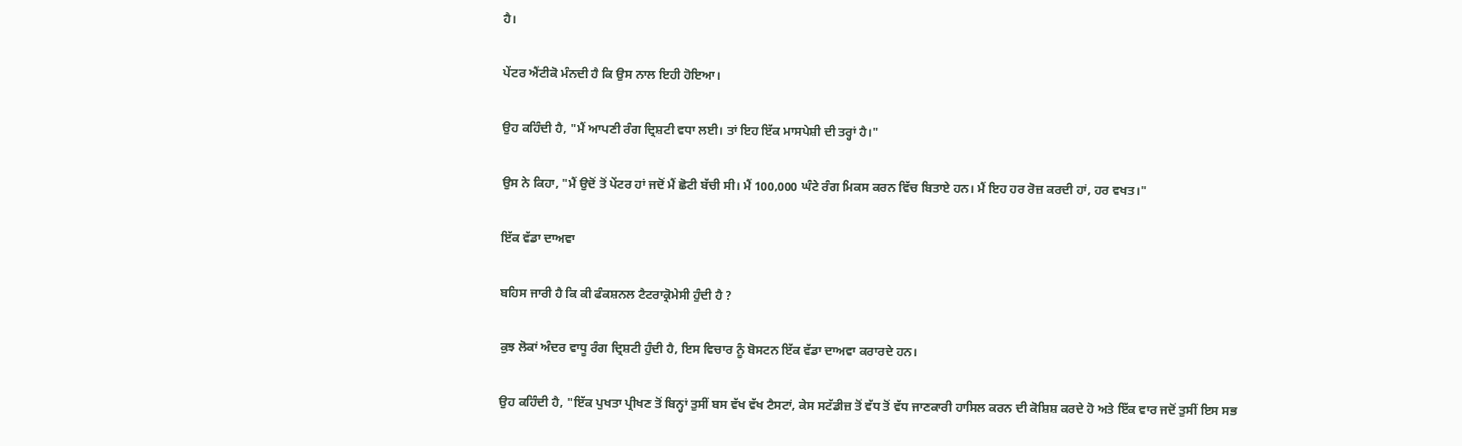ਹੈ।

ਪੇਂਟਰ ਐਂਟੀਕੋ ਮੰਨਦੀ ਹੈ ਕਿ ਉਸ ਨਾਲ ਇਹੀ ਹੋਇਆ।

ਉਹ ਕਹਿੰਦੀ ਹੈ, "ਮੈਂ ਆਪਣੀ ਰੰਗ ਦ੍ਰਿਸ਼ਟੀ ਵਧਾ ਲਈ। ਤਾਂ ਇਹ ਇੱਕ ਮਾਸਪੇਸ਼ੀ ਦੀ ਤਰ੍ਹਾਂ ਹੈ।"

ਉਸ ਨੇ ਕਿਹਾ, "ਮੈਂ ਉਦੋਂ ਤੋਂ ਪੇਂਟਰ ਹਾਂ ਜਦੋਂ ਮੈਂ ਛੋਟੀ ਬੱਚੀ ਸੀ। ਮੈਂ 100,000 ਘੰਟੇ ਰੰਗ ਮਿਕਸ ਕਰਨ ਵਿੱਚ ਬਿਤਾਏ ਹਨ। ਮੈਂ ਇਹ ਹਰ ਰੋਜ਼ ਕਰਦੀ ਹਾਂ, ਹਰ ਵਖਤ।"

ਇੱਕ ਵੱਡਾ ਦਾਅਵਾ

ਬਹਿਸ ਜਾਰੀ ਹੈ ਕਿ ਕੀ ਫੰਕਸ਼ਨਲ ਟੈਟਰਾਕ੍ਰੋਮੇਸੀ ਹੁੰਦੀ ਹੈ ?

ਕੁਝ ਲੋਕਾਂ ਅੰਦਰ ਵਾਧੂ ਰੰਗ ਦ੍ਰਿਸ਼ਟੀ ਹੁੰਦੀ ਹੈ, ਇਸ ਵਿਚਾਰ ਨੂੰ ਬੋਸਟਨ ਇੱਕ ਵੱਡਾ ਦਾਅਵਾ ਕਰਾਰਦੇ ਹਨ।

ਉਹ ਕਹਿੰਦੀ ਹੈ, "ਇੱਕ ਪੁਖਤਾ ਪ੍ਰੀਖਣ ਤੋਂ ਬਿਨ੍ਹਾਂ ਤੁਸੀਂ ਬਸ ਵੱਖ ਵੱਖ ਟੈਸਟਾਂ, ਕੇਸ ਸਟੱਡੀਜ਼ ਤੋਂ ਵੱਧ ਤੋਂ ਵੱਧ ਜਾਣਕਾਰੀ ਹਾਸਿਲ ਕਰਨ ਦੀ ਕੋਸ਼ਿਸ਼ ਕਰਦੇ ਹੋ ਅਤੇ ਇੱਕ ਵਾਰ ਜਦੋਂ ਤੁਸੀਂ ਇਸ ਸਭ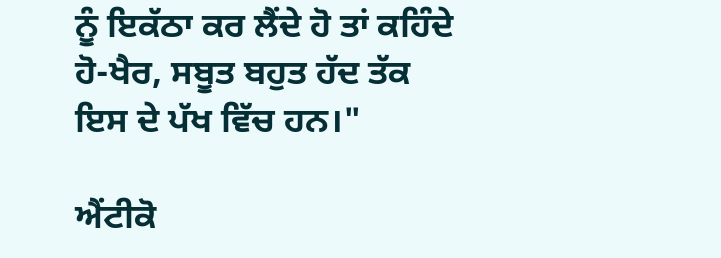ਨੂੰ ਇਕੱਠਾ ਕਰ ਲੈਂਦੇ ਹੋ ਤਾਂ ਕਹਿੰਦੇ ਹੋ-ਖੈਰ, ਸਬੂਤ ਬਹੁਤ ਹੱਦ ਤੱਕ ਇਸ ਦੇ ਪੱਖ ਵਿੱਚ ਹਨ।"

ਐਂਟੀਕੋ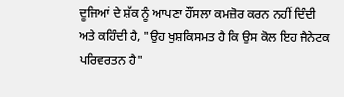ਦੂਜਿਆਂ ਦੇ ਸ਼ੱਕ ਨੂੰ ਆਪਣਾ ਹੌਂਸਲਾ ਕਮਜ਼ੋਰ ਕਰਨ ਨਹੀਂ ਦਿੰਦੀ ਅਤੇ ਕਹਿੰਦੀ ਹੈ, "ਉਹ ਖੁਸ਼ਕਿਸਮਤ ਹੈ ਕਿ ਉਸ ਕੋਲ ਇਹ ਜੈਨੇਟਕ ਪਰਿਵਰਤਨ ਹੈ"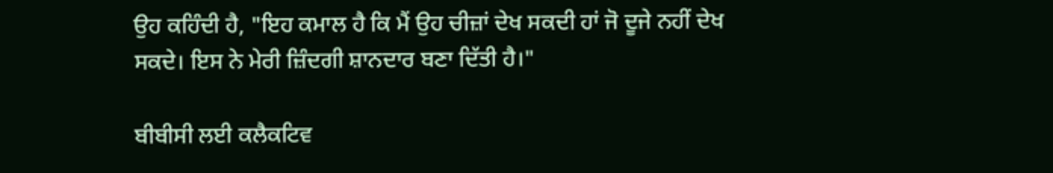ਉਹ ਕਹਿੰਦੀ ਹੈ, "ਇਹ ਕਮਾਲ ਹੈ ਕਿ ਮੈਂ ਉਹ ਚੀਜ਼ਾਂ ਦੇਖ ਸਕਦੀ ਹਾਂ ਜੋ ਦੂਜੇ ਨਹੀਂ ਦੇਖ ਸਕਦੇ। ਇਸ ਨੇ ਮੇਰੀ ਜ਼ਿੰਦਗੀ ਸ਼ਾਨਦਾਰ ਬਣਾ ਦਿੱਤੀ ਹੈ।"

ਬੀਬੀਸੀ ਲਈ ਕਲੈਕਟਿਵ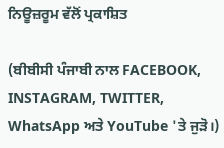ਨਿਊਜ਼ਰੂਮ ਵੱਲੋਂ ਪ੍ਰਕਾਸ਼ਿਤ

(ਬੀਬੀਸੀ ਪੰਜਾਬੀ ਨਾਲ FACEBOOK, INSTAGRAM, TWITTER, WhatsApp ਅਤੇ YouTube 'ਤੇ ਜੁੜੋ।)